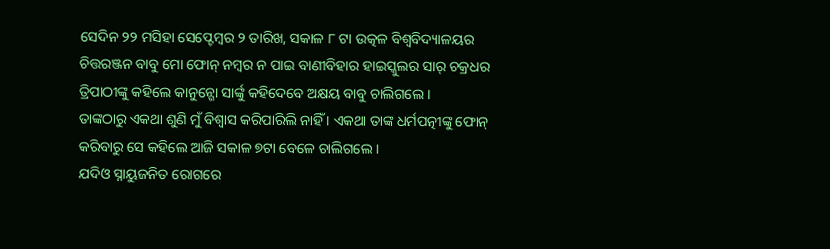ସେଦିନ ୨୨ ମସିହା ସେପ୍ଟେମ୍ବର ୨ ତାରିଖ, ସକାଳ ୮ ଟା ଉତ୍କଳ ବିଶ୍ୱବିଦ୍ୟାଳୟର ଚିତ୍ତରଞ୍ଜନ ବାବୁ ମୋ ଫୋନ୍ ନମ୍ବର ନ ପାଇ ବାଣୀବିହାର ହାଇସ୍କୁଲର ସାର୍ ଚକ୍ରଧର ତ୍ରିପାଠୀଙ୍କୁ କହିଲେ କାନୁନ୍ଗୋ ସାର୍ଙ୍କୁ କହିଦେବେ ଅକ୍ଷୟ ବାବୁ ଚାଲିଗଲେ ।
ତାଙ୍କଠାରୁ ଏକଥା ଶୁଣି ମୁଁ ବିଶ୍ୱାସ କରିପାରିଲି ନାହିଁ । ଏକଥା ତାଙ୍କ ଧର୍ମପତ୍ନୀଙ୍କୁ ଫୋନ୍ କରିବାରୁ ସେ କହିଲେ ଆଜି ସକାଳ ୭ଟା ବେଳେ ଚାଲିଗଲେ ।
ଯଦିଓ ସ୍ନାୟୁଜନିତ ରୋଗରେ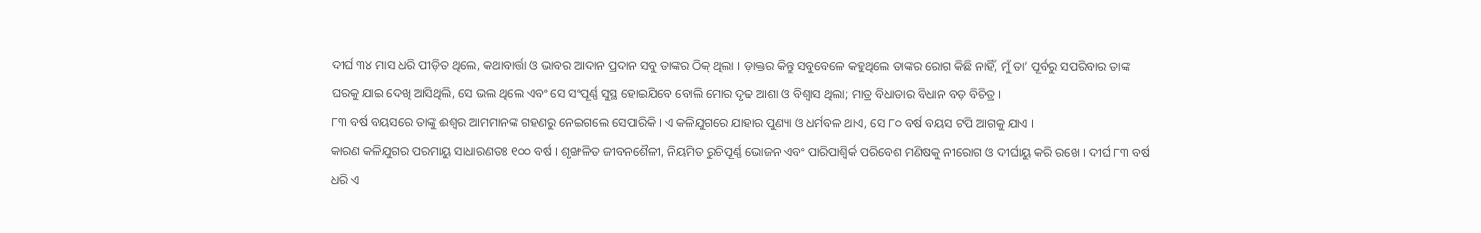ଦୀର୍ଘ ୩୪ ମାସ ଧରି ପୀଡ଼ିତ ଥିଲେ, କଥାବାର୍ତ୍ତା ଓ ଭାବର ଆଦାନ ପ୍ରଦାନ ସବୁ ତାଙ୍କର ଠିକ୍ ଥିଲା । ଡ଼ାକ୍ତର କିନ୍ତୁ ସବୁବେଳେ କହୁଥିଲେ ତାଙ୍କର ରୋଗ କିଛି ନାହିଁ, ମୁଁ ତା’ ପୂର୍ବରୁ ସପରିବାର ତାଙ୍କ ଘରକୁ ଯାଇ ଦେଖି ଆସିଥିଲି, ସେ ଭଲ ଥିଲେ ଏବଂ ସେ ସଂପୂର୍ଣ୍ଣ ସୁସ୍ଥ ହୋଇଯିବେ ବୋଲି ମୋର ଦୃଢ ଆଶା ଓ ବିଶ୍ୱାସ ଥିଲା; ମାତ୍ର ବିଧାତାର ବିଧାନ ବଡ଼ ବିଚିତ୍ର ।
୮୩ ବର୍ଷ ବୟସରେ ତାଙ୍କୁ ଈଶ୍ୱର ଆମମାନଙ୍କ ଗହଣରୁ ନେଇଗଲେ ସେପାରିକି । ଏ କଳିଯୁଗରେ ଯାହାର ପୁଣ୍ୟା ଓ ଧର୍ମବଳ ଥାଏ, ସେ ୮୦ ବର୍ଷ ବୟସ ଟପି ଆଗକୁ ଯାଏ ।
କାରଣ କଳିଯୁଗର ପରମାୟୁ ସାଧାରଣତଃ ୧୦୦ ବର୍ଷ । ଶୃଙ୍ଖଳିତ ଜୀବନଶୈଳୀ, ନିୟମିତ ରୁଚିପୂର୍ଣ୍ଣ ଭୋଜନ ଏବଂ ପାରିପାଶ୍ୱିର୍କ ପରିବେଶ ମଣିଷକୁ ନୀରୋଗ ଓ ଦୀର୍ଘାୟୁ କରି ରଖେ । ଦୀର୍ଘ ୮୩ ବର୍ଷ ଧରି ଏ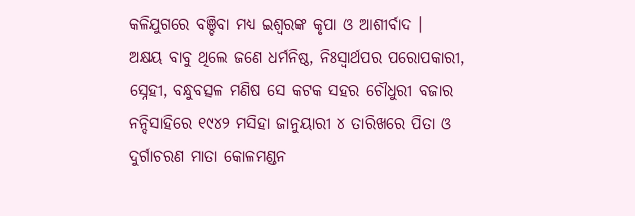କଳିଯୁଗରେ ବଞ୍ଚିବା ମଧ୍ୟ ଇଶ୍ୱରଙ୍କ କୃପା ଓ ଆଶୀର୍ବାଦ ।
ଅକ୍ଷୟ ବାବୁ ଥିଲେ ଜଣେ ଧର୍ମନିଷ୍ଠ, ନିଃସ୍ୱାର୍ଥପର ପରୋପକାରୀ, ସ୍ନେହୀ, ବନ୍ଧୁବତ୍ସଳ ମଣିଷ ସେ କଟକ ସହର ଚୌଧୁରୀ ବଜାର ନନ୍ଦିସାହିରେ ୧୯୪୨ ମସିହା ଜାନୁୟାରୀ ୪ ତାରିଖରେ ପିତା ଓ ଦୁର୍ଗାଚରଣ ମାତା କୋଳମଣ୍ଡନ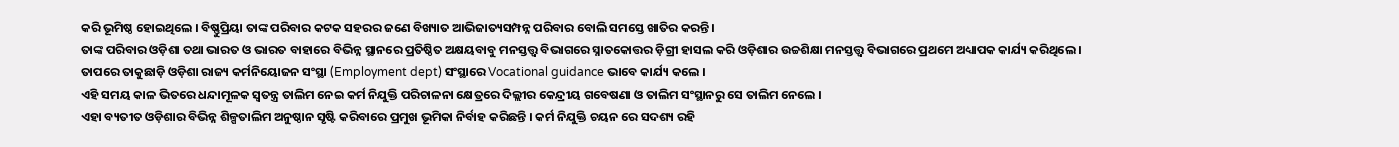କରି ଭୂମିଷ୍ଠ ହୋଇଥିଲେ । ବିଷ୍ଣୁପ୍ରିୟା ତାଙ୍କ ପରିବାର କଟକ ସହରର ଜଣେ ବିଖ୍ୟାତ ଆଭିଜାତ୍ୟସମ୍ପନ୍ନ ପରିବାର ବୋଲି ସମସ୍ତେ ଖାତିର କରନ୍ତି ।
ତାଙ୍କ ପରିବାର ଓଡ଼ିଶା ତଥା ଭାରତ ଓ ଭାରତ ବାହାରେ ବିଭିନ୍ନ ସ୍ଥାନରେ ପ୍ରତିଷ୍ଠିତ ଅକ୍ଷୟବାବୁ ମନସ୍ତତ୍ତ୍ୱ ବିଭାଗରେ ସ୍ନାତକୋତ୍ତର ଡ଼ିଗ୍ରୀ ହାସଲ କରି ଓଡ଼ିଶାର ଉଚ୍ଚଶିକ୍ଷା ମନସ୍ତତ୍ତ୍ୱ ବିଭାଗରେ ପ୍ରଥମେ ଅଧ୍ୟାପକ କାର୍ଯ୍ୟ କରିଥିଲେ । ତାପରେ ତାକୁଛାଡ଼ି ଓଡ଼ିଶା ରାଜ୍ୟ କର୍ମନିୟୋଜନ ସଂସ୍ଥା (Employment dept) ସଂସ୍ଥାରେ Vocational guidance ଭାବେ କାର୍ଯ୍ୟ କଲେ ।
ଏହି ସମୟ କାଳ ଭିତରେ ଧନ୍ଦାମୂଳକ ସ୍ୱତନ୍ତ୍ର ତାଲିମ ନେଇ କର୍ମ ନିଯୁକ୍ତି ପରିଚାଳନା କ୍ଷେତ୍ରରେ ଦିଲ୍ଲୀର କେନ୍ଦ୍ରୀୟ ଗବେଷଣା ଓ ତାଲିମ ସଂସ୍ଥାନରୁ ସେ ତାଲିମ ନେଲେ ।
ଏହା ବ୍ୟତୀତ ଓଡ଼ିଶାର ବିଭିନ୍ନ ଶିଳ୍ପତାଲିମ ଅନୁଷ୍ଠାନ ସୃଷ୍ଟି କରିବାରେ ପ୍ରମୁଖ ଭୂମିକା ନିର୍ବାହ କରିଛନ୍ତି । କର୍ମ ନିଯୁକ୍ତି ଚୟନ ରେ ସଦଶ୍ୟ ରହି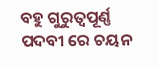ବହୁ ଗୁରୁତ୍ୱପୂର୍ଣ୍ଣ ପଦବୀ ରେ ଚୟନ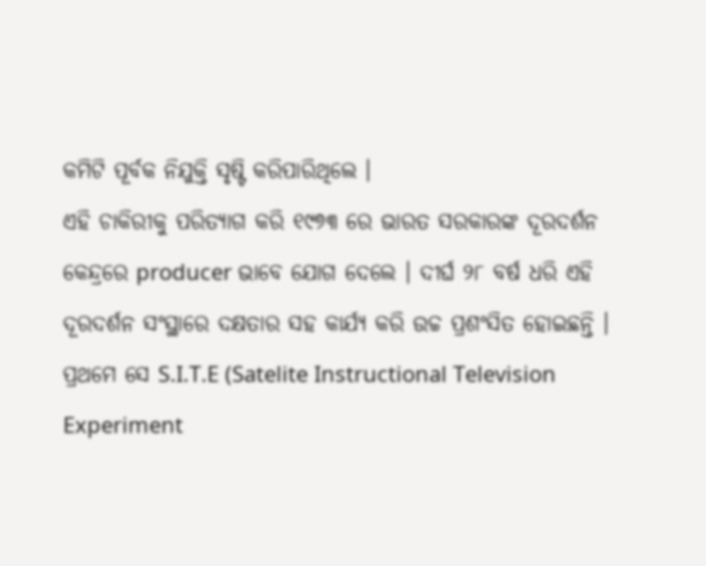କମିଟି ପୂର୍ବକ ନିଯୁକ୍ତି ସୃଷ୍ଟି କରିପାରିଥିଲେ ।
ଏହି ଚାକିରୀକୁ ପରିତ୍ୟାଗ କରି ୧୯୭୩ ରେ ଭାରତ ସରକାରଙ୍କ ଦୂରଦର୍ଶନ କେନ୍ଦ୍ରରେ producer ଭାବେ ଯୋଗ ଦେଲେ । ଦୀର୍ଘ ୨୮ ବର୍ଷ ଧରି ଏହି ଦୂରଦର୍ଶନ ସଂସ୍ଥାରେ ଦକ୍ଷତାର ସହ କାର୍ଯ୍ୟ କରି ଉଚ୍ଚ ପ୍ରଶଂସିତ ହୋଇଛନ୍ତି ।
ପ୍ରଥମେ ସେ S.I.T.E (Satelite Instructional Television Experiment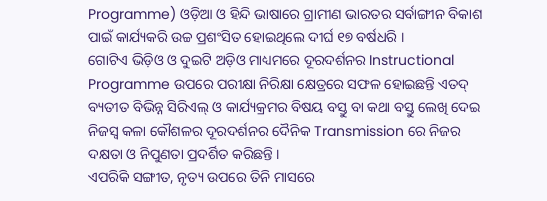Programme) ଓଡ଼ିଆ ଓ ହିନ୍ଦି ଭାଷାରେ ଗ୍ରାମୀଣ ଭାରତର ସର୍ବାଙ୍ଗୀନ ବିକାଶ ପାଇଁ କାର୍ଯ୍ୟକରି ଉଚ୍ଚ ପ୍ରଶଂସିତ ହୋଇଥିଲେ ଦୀର୍ଘ ୧୭ ବର୍ଷଧରି ।
ଗୋଟିଏ ଭିଡ଼ିଓ ଓ ଦୁଇଟି ଅଡ଼ିଓ ମାଧ୍ୟମରେ ଦୂରଦର୍ଶନର Instructional Programme ଉପରେ ପରୀକ୍ଷା ନିରିକ୍ଷା କ୍ଷେତ୍ରରେ ସଫଳ ହୋଇଛନ୍ତି ଏତଦ୍ ବ୍ୟତୀତ ବିଭିନ୍ନ ସିରିଏଲ୍ ଓ କାର୍ଯ୍ୟକ୍ରମର ବିଷୟ ବସ୍ତୁ ବା କଥା ବସ୍ତୁ ଲେଖି ଦେଇ ନିଜସ୍ୱ କଳା କୌଶଳର ଦୂରଦର୍ଶନର ଦୈନିକ Transmission ରେ ନିଜର ଦକ୍ଷତା ଓ ନିପୁଣତା ପ୍ରଦର୍ଶିତ କରିଛନ୍ତି ।
ଏପରିକି ସଙ୍ଗୀତ, ନୃତ୍ୟ ଉପରେ ତିନି ମାସରେ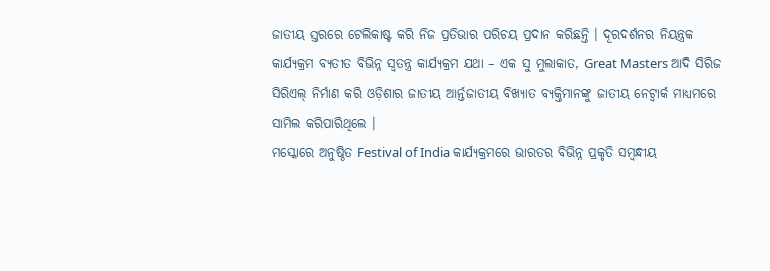ଜାତୀୟ ସ୍ତରରେ ଟେଲିକାଷ୍ଟ କରି ନିଜ ପ୍ରତିଭାର ପରିଚୟ ପ୍ରଦାନ କରିଛନ୍ତି । ଦୂରଦର୍ଶନର ନିୟନ୍ତ୍ରକ କାର୍ଯ୍ୟକ୍ରମ ବ୍ୟତୀତ ବିଭିନ୍ନ ସ୍ୱତନ୍ତ୍ର କାର୍ଯ୍ୟକ୍ରମ ଯଥା – ଏକ ସୁ ମୁଲାକାତ, Great Masters ଆଦି ସିରିଜ ସିରିଏଲ୍ ନିର୍ମାଣ କରି ଓଡ଼ିଶାର ଜାତୀୟ ଆର୍ନ୍ତଜାତୀୟ ବିଖ୍ୟାତ ବ୍ୟକ୍ତିମାନଙ୍କୁ ଜାତୀୟ ନେଟ୍ୱାର୍କ ମାଧ୍ୟମରେ ସାମିଲ କରିପାରିଥିଲେ ।
ମସ୍କୋରେ ଅନୁଷ୍ଠିତ Festival of India କାର୍ଯ୍ୟକ୍ରମରେ ଭାରତର ବିଭିନ୍ନ ପ୍ରକୃତି ସମ୍ବନ୍ଧୀୟ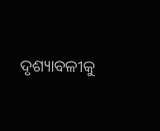ଦୃଶ୍ୟାବଳୀକୁ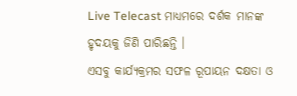Live Telecast ମାଧ୍ୟମରେ ଦର୍ଶକ ମାନଙ୍କ ହୃଦୟକୁ ଜିଣି ପାରିଛନ୍ତି ।
ଏସବୁ କାର୍ଯ୍ୟକ୍ରମର ସଫଳ ରୂପାୟନ ଦକ୍ଷତା ଓ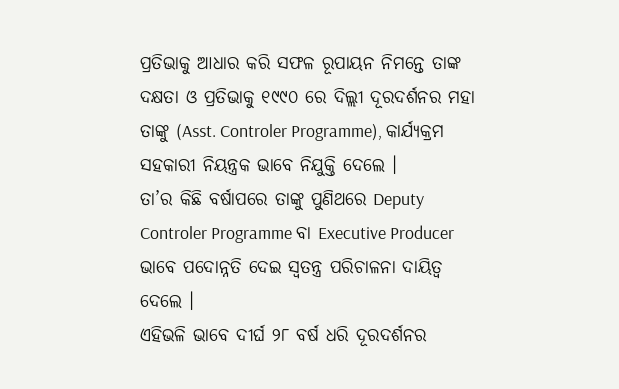ପ୍ରତିଭାକୁ ଆଧାର କରି ସଫଳ ରୂପାୟନ ନିମନ୍ତେ ତାଙ୍କ ଦକ୍ଷତା ଓ ପ୍ରତିଭାକୁ ୧୯୯୦ ରେ ଦିଲ୍ଲୀ ଦୂରଦର୍ଶନର ମହା ତାଙ୍କୁ (Asst. Controler Programme), କାର୍ଯ୍ୟକ୍ରମ ସହକାରୀ ନିୟନ୍ତ୍ରକ ଭାବେ ନିଯୁକ୍ତି ଦେଲେ ।
ତା’ର କିଛି ବର୍ଷାପରେ ତାଙ୍କୁ ପୁଣିଥରେ Deputy Controler Programme ବା Executive Producer ଭାବେ ପଦୋନ୍ନତି ଦେଇ ସ୍ୱତନ୍ତ୍ର ପରିଚାଳନା ଦାୟିତ୍ୱ ଦେଲେ ।
ଏହିଭଳି ଭାବେ ଦୀର୍ଘ ୨୮ ବର୍ଷ ଧରି ଦୂରଦର୍ଶନର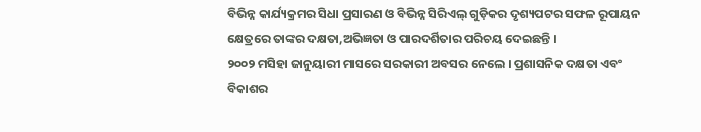ବିଭିନ୍ନ କାର୍ଯ୍ୟକ୍ରମର ସିଧା ପ୍ରସାରଣ ଓ ବିଭିନ୍ନ ସିରିଏଲ୍ ଗୁଡ଼ିକର ଦୃଶ୍ୟପଟର ସଫଳ ରୂପାୟନ କ୍ଷେତ୍ରରେ ତାଙ୍କର ଦକ୍ଷତା,ଅଭିଜ୍ଞତା ଓ ପାରଦର୍ଶିତାର ପରିଚୟ ଦେଇଛନ୍ତି ।
୨୦୦୨ ମସିହା ଜାନୁୟାରୀ ମାସରେ ସରକାରୀ ଅବସର ନେଲେ । ପ୍ରଶାସନିକ ଦକ୍ଷତା ଏବଂ ବିକାଶର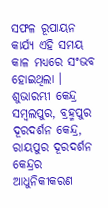ସଫଳ ରୂପାୟନ କାର୍ଯ୍ୟ ଏହି ସମୟ କାଳ ମଧ୍ୟରେ ସଂଭବ ହୋଇଥିଲା ।
ଶୁଭାରମ୍ଭୀ କେନ୍ଦ୍ର ସମ୍ବଲପୁର, ବ୍ରହ୍ମପୁର ଦୂରଦର୍ଶନ କେନ୍ଦ୍ର, ରାୟପୁର ଦୂରଦର୍ଶନ କେନ୍ଦ୍ରର ଆଧୁନିକୀକରଣ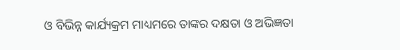ଓ ବିଭିନ୍ନ କାର୍ଯ୍ୟକ୍ରମ ମାଧ୍ୟମରେ ତାଙ୍କର ଦକ୍ଷତା ଓ ଅଭିଜ୍ଞତା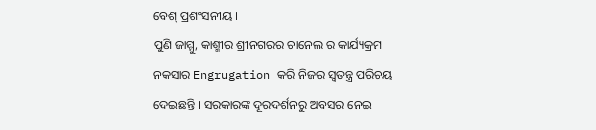ବେଶ୍ ପ୍ରଶଂସନୀୟ ।
ପୁଣି ଜାମ୍ମୁ, କାଶ୍ମୀର ଶ୍ରୀନଗରର ଚାନେଲ ର କାର୍ଯ୍ୟକ୍ରମ ନକସାର Engrugation କରି ନିଜର ସ୍ୱତନ୍ତ୍ର ପରିଚୟ ଦେଇଛନ୍ତି । ସରକାରଙ୍କ ଦୂରଦର୍ଶନରୁ ଅବସର ନେଇ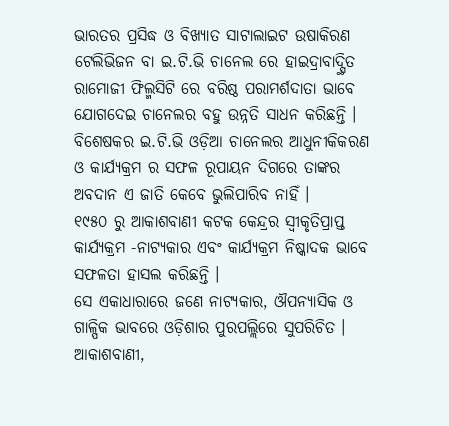ଭାରତର ପ୍ରସିଦ୍ଧ ଓ ବିଖ୍ୟାତ ସାଟାଲାଇଟ ଉଷାକିରଣ ଟେଲିଭିଜନ ବା ଇ.ଟି.ଭି ଚାନେଲ ରେ ହାଇଦ୍ରାବାଦ୍ସ୍ଥିତ ରାମୋଜୀ ଫିଲ୍ମସିଟି ରେ ବରିଷ୍ଠ ପରାମର୍ଶଦାତା ଭାବେ ଯୋଗଦେଇ ଚାନେଲର ବହୁ ଉନ୍ନତି ସାଧନ କରିଛନ୍ତି ।
ବିଶେଷକର ଇ.ଟି.ଭି ଓଡ଼ିଆ ଚାନେଲର ଆଧୁନୀକିକରଣ ଓ କାର୍ଯ୍ୟକ୍ରମ ର ସଫଳ ରୂପାୟନ ଦିଗରେ ତାଙ୍କର ଅବଦାନ ଏ ଜାତି କେବେ ଭୁଲିପାରିବ ନାହିଁ ।
୧୯୫୦ ରୁ ଆକାଶବାଣୀ କଟକ କେନ୍ଦ୍ରର ସ୍ୱୀକୃତିପ୍ରାପ୍ତ କାର୍ଯ୍ୟକ୍ରମ -ନାଟ୍ୟକାର ଏବଂ କାର୍ଯ୍ୟକ୍ରମ ନିଷ୍କାଦକ ଭାବେ ସଫଳତା ହାସଲ କରିଛନ୍ତି ।
ସେ ଏକାଧାରାରେ ଜଣେ ନାଟ୍ୟକାର, ଔପନ୍ୟାସିକ ଓ ଗାଳ୍ପିକ ଭାବରେ ଓଡ଼ିଶାର ପୁରପଲ୍ଲିରେ ସୁପରିଚିତ ।
ଆକାଶବାଣୀ,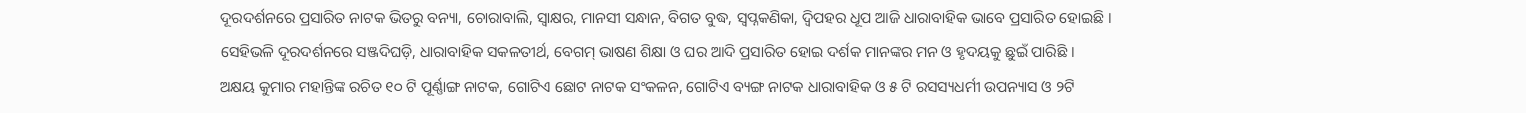ଦୂରଦର୍ଶନରେ ପ୍ରସାରିତ ନାଟକ ଭିତରୁ ବନ୍ୟା, ଚୋରାବାଲି, ସ୍ୱାକ୍ଷର, ମାନସୀ ସନ୍ଧାନ, ବିଗତ ବୁଦ୍ଧ, ସ୍ୱପ୍ନକଣିକା, ଦ୍ୱିପହର ଧୂପ ଆଜି ଧାରାବାହିକ ଭାବେ ପ୍ରସାରିତ ହୋଇଛି ।
ସେହିଭଳି ଦୂରଦର୍ଶନରେ ସଞ୍ଜଦିଘଡ଼ି, ଧାରାବାହିକ ସକଳତୀର୍ଥ, ବେଗମ୍ ଭାଷଣ ଶିକ୍ଷା ଓ ଘର ଆଦି ପ୍ରସାରିତ ହୋଇ ଦର୍ଶକ ମାନଙ୍କର ମନ ଓ ହୃଦୟକୁ ଛୁଇଁ ପାରିଛି ।
ଅକ୍ଷୟ କୁମାର ମହାନ୍ତିଙ୍କ ରଚିତ ୧୦ ଟି ପୂର୍ଣ୍ଣାଙ୍ଗ ନାଟକ, ଗୋଟିଏ ଛୋଟ ନାଟକ ସଂକଳନ, ଗୋଟିଏ ବ୍ୟଙ୍ଗ ନାଟକ ଧାରାବାହିକ ଓ ୫ ଟି ରସସ୍ୟଧର୍ମୀ ଉପନ୍ୟାସ ଓ ୨ଟି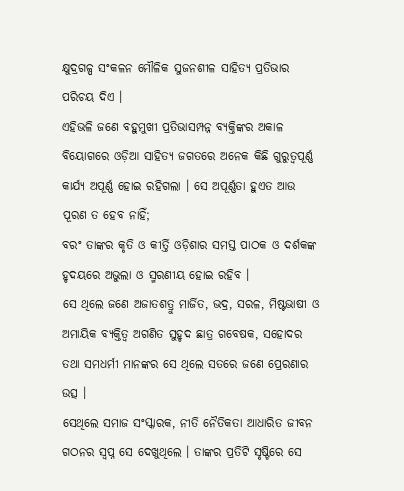କ୍ଷୁଦ୍ରଗଳ୍ପ ସଂକଳନ ମୌଳିକ ସୁଜନଶୀଳ ସାହିତ୍ୟ ପ୍ରତିଭାର ପରିଚୟ ଦିଏ ।
ଏହିଭଳି ଜଣେ ବହୁମୁଖୀ ପ୍ରତିଭାସମ୍ପନ୍ନ ବ୍ୟକ୍ତିଙ୍କର ଅକାଳ ବିୟୋଗରେ ଓଡ଼ିଆ ସାହିତ୍ୟ ଜଗତରେ ଅନେକ କିଛି ଗୁରୁତ୍ୱପୂର୍ଣ୍ଣ କାର୍ଯ୍ୟ ଅପୂର୍ଣ୍ଣ ହୋଇ ରହିଗଲା । ସେ ଅପୂର୍ଣ୍ଣତା ହୁଏତ ଆଉ ପୂରଣ ତ ହେବ ନାହିଁ;
ବରଂ ତାଙ୍କର କୃତି ଓ କୀର୍ତ୍ତି ଓଡ଼ିଶାର ସମସ୍ତ ପାଠକ ଓ ଦର୍ଶକଙ୍କ ହୃଦୟରେ ଅଭୁଲା ଓ ସ୍ମରଣୀୟ ହୋଇ ରହିବ ।
ସେ ଥିଲେ ଜଣେ ଅଜାତଶତ୍ରୁ ମାର୍ଜିତ, ଭଦ୍ର, ସରଳ, ମିଷ୍ଟଭାଷୀ ଓ ଅମାୟିକ ବ୍ୟକ୍ତିତ୍ୱ ଅଗଣିତ ସୁହୃଦ ଛାତ୍ର ଗବେଷକ, ସହୋଦର ତଥା ସମଧର୍ମୀ ମାନଙ୍କର ସେ ଥିଲେ ସତରେ ଜଣେ ପ୍ରେରଣାର ଉତ୍ସ ।
ସେଥିଲେ ସମାଜ ସଂସ୍କାରକ, ନୀତି ନୈତିକତା ଆଧାରିତ ଜୀବନ ଗଠନର ସ୍ୱପ୍ନ ସେ ଦେଖୁଥିଲେ । ତାଙ୍କର ପ୍ରତିଟି ସୃଷ୍ଟିରେ ସେ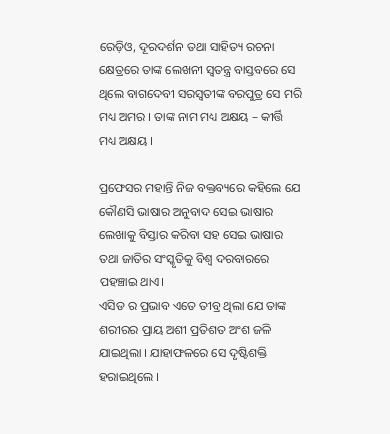ରେଡ଼ିଓ, ଦୂରଦର୍ଶନ ତଥା ସାହିତ୍ୟ ରଚନା କ୍ଷେତ୍ରରେ ତାଙ୍କ ଲେଖନୀ ସ୍ୱତନ୍ତ୍ର ବାସ୍ତବରେ ସେ ଥିଲେ ବାଗଦେବୀ ସରସ୍ୱତୀଙ୍କ ବରପୁତ୍ର ସେ ମରି ମଧ୍ୟ ଅମର । ତାଙ୍କ ନାମ ମଧ୍ୟ ଅକ୍ଷୟ – କୀର୍ତ୍ତି ମଧ୍ୟ ଅକ୍ଷୟ ।

ପ୍ରଫେସର ମହାନ୍ତି ନିଜ ବକ୍ତବ୍ୟରେ କହିଲେ ଯେ କୌଣସି ଭାଷାର ଅନୁବାଦ ସେଇ ଭାଷାର ଲେଖାକୁ ବିସ୍ତାର କରିବା ସହ ସେଇ ଭାଷାର ତଥା ଜାତିର ସଂସ୍କୃତିକୁ ବିଶ୍ବ ଦରବାରରେ ପହଞ୍ଚାଇ ଥାଏ।
ଏସିଡ ର ପ୍ରଭାବ ଏତେ ତୀବ୍ର ଥିଲା ଯେ ତାଙ୍କ ଶରୀରର ପ୍ରାୟ ଅଶୀ ପ୍ରତିଶତ ଅଂଶ ଜଳି ଯାଇଥିଲା । ଯାହାଫଳରେ ସେ ଦୃଷ୍ଟିଶକ୍ତି ହରାଇଥିଲେ ।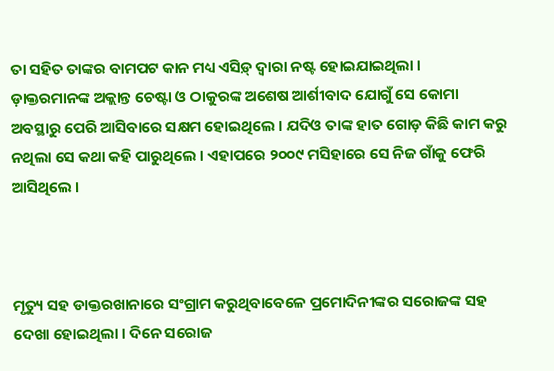ତା ସହିତ ତାଙ୍କର ବାମପଟ କାନ ମଧ୍ୟ ଏସିଡ଼୍ ଦ୍ୱାରା ନଷ୍ଟ ହୋଇଯାଇଥିଲା ।
ଡ଼ାକ୍ତରମାନଙ୍କ ଅକ୍ଲାନ୍ତ ଚେଷ୍ଟା ଓ ଠାକୁରଙ୍କ ଅଶେଷ ଆର୍ଶୀବାଦ ଯୋଗୁଁ ସେ କୋମା ଅବସ୍ଥାରୁ ପେରି ଆସିବାରେ ସକ୍ଷମ ହୋଇଥିଲେ । ଯଦିଓ ତାଙ୍କ ହାତ ଗୋଡ଼ କିଛି କାମ କରୁ ନଥିଲା ସେ କଥା କହି ପାରୁଥିଲେ । ଏହାପରେ ୨୦୦୯ ମସିହାରେ ସେ ନିଜ ଗାଁକୁ ଫେରି ଆସିଥିଲେ ।



ମୃତ୍ୟୁ ସହ ଡାକ୍ତରଖାନାରେ ସଂଗ୍ରାମ କରୁଥିବାବେଳେ ପ୍ରମୋଦିନୀଙ୍କର ସରୋଜଙ୍କ ସହ ଦେଖା ହୋଇଥିଲା । ଦିନେ ସରୋଜ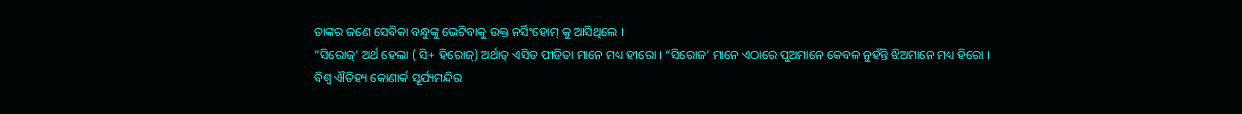ତାଙ୍କର ଜଣେ ସେବିକା ବନ୍ଧୁଙ୍କୁ ଭେଟିବାକୁ ଉକ୍ତ ନର୍ସିଂହୋମ୍ କୁ ଆସିଥିଲେ ।
“ସିରୋଜ୍’ ଅର୍ଥ ହେଲା ( ସି+ ହିରୋଜ୍) ଅର୍ଥାତ୍ ଏସିଡ ପୀଡିତା ମାନେ ମଧ୍ୟ ହୀରୋ । “ସିରୋଜ’ ମାନେ ଏଠାରେ ପୁଅମାନେ କେବଳ ନୁହଁନ୍ତି ଝିଅମାନେ ମଧ୍ୟ ହିରୋ ।
ବିଶ୍ଵ ଐତିହ୍ୟ କୋଣାର୍କ ସୂର୍ଯ୍ୟମନ୍ଦିର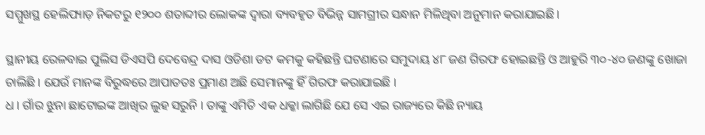ସମ୍ମୁଖସ୍ଥ ହେଲିପ୍ୟାଡ଼ ନିକଟରୁ ୧୨୦୦ ଶତାବ୍ଦୀର ଲୋକଙ୍କ ଦ୍ୱାରା ବ୍ୟବହୃତ ବିଭିନ୍ନ ସାମଗ୍ରୀର ସନ୍ଧାନ ମିଳିଥିବା ଅନୁମାନ କରାଯାଇଛି।

ସ୍ଥାନୀୟ ରେଳବାଇ ପୁଲିସ ଡିଏସପି ଦେବେନ୍ଦ୍ର ଦାସ ଓଡିଶା ଡଟ କମକୁ କହିଛନ୍ତି ଘଟଣାରେ ସମୁଦାୟ ୪୮ ଜଣ ଗିରଫ ହୋଇଛନ୍ତି ଓ ଆହୁରି ୩୦-୪୦ ଜଣଙ୍କୁ ଖୋଜା ଚାଲିଛି । ଯେଉଁ ମାନଙ୍କ ବିରୁଦ୍ଧରେ ଆପାତତଃ ପ୍ରମାଣ ଅଛି ସେମାନଙ୍କୁ ହିଁ ଗିରଫ କରାଯାଇଛି ।
ଧ । ଗାଁର ଝୁନା ଛାଟୋଇଙ୍କ ଆଖିର ଲୁହ ସରୁନି । ତାଙ୍କୁ ଏମିତି ଏକ ଧକ୍କା ଲାଗିଛି ଯେ ସେ ଏଇ ରାଜ୍ୟରେ କିଛି ନ୍ୟାୟ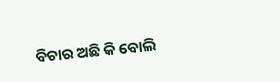ବିଚାର ଅଛି କି ବୋଲି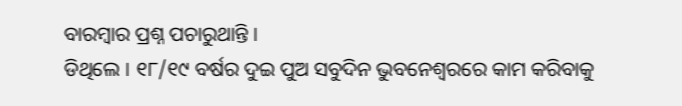ବାରମ୍ବାର ପ୍ରଶ୍ନ ପଚାରୁଥାନ୍ତି ।
ଡିଥିଲେ । ୧୮/୧୯ ବର୍ଷର ଦୁଇ ପୁଅ ସବୁଦିନ ଭୁବନେଶ୍ୱରରେ କାମ କରିବାକୁ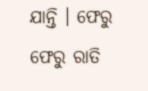ଯାନ୍ତି । ଫେରୁ ଫେରୁ ରାତି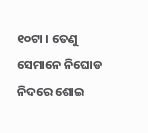୧୦ଟା । ତେଣୁ ସେମାନେ ନିଘୋଡ ନିଦରେ ଶୋଇ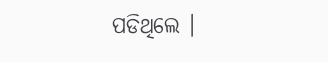ପଡିଥିଲେ ।